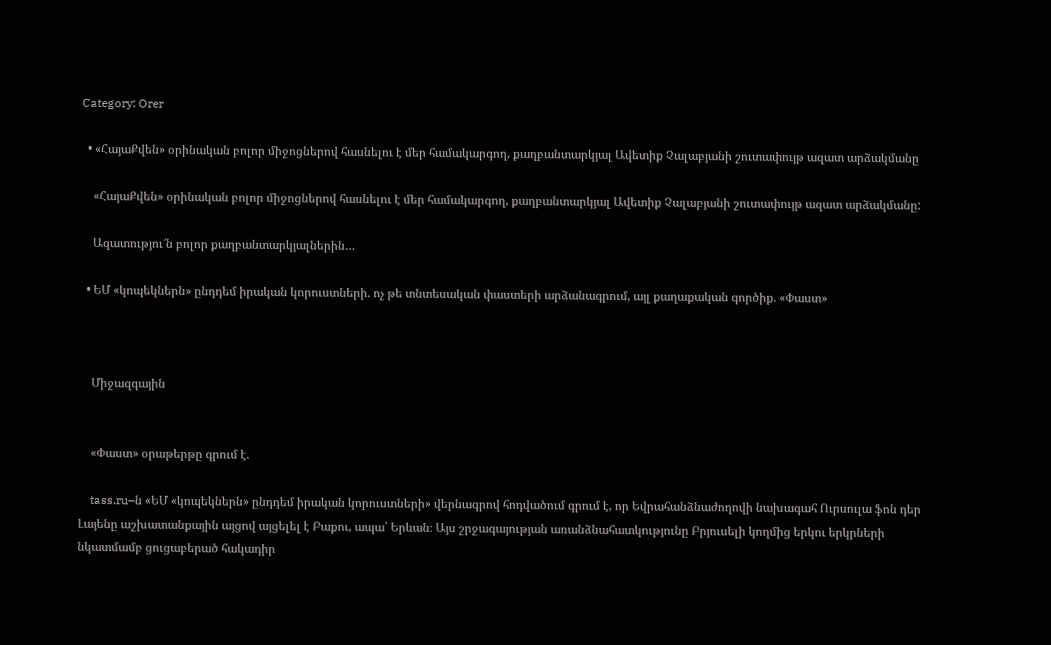Category: Orer

  • «ՀայաՔվեն» օրինական բոլոր միջոցներով հասնելու է մեր համակարգող, քաղբանտարկյալ Ավետիք Չալաբյանի շուտափույթ ազատ արձակմանը

    «ՀայաՔվեն» օրինական բոլոր միջոցներով հասնելու է մեր համակարգող, քաղբանտարկյալ Ավետիք Չալաբյանի շուտափույթ ազատ արձակմանը:

    Ազատությու՜ն բոլոր քաղբանտարկյալներին…

  • ԵՄ «կոպեկներն» ընդդեմ իրական կորուստների. ոչ թե տնտեսական փաստերի արձանագրում, այլ քաղաքական գործիք. «Փաստ»



    Միջազգային


    «Փաստ» օրաթերթը գրում է.

    tass.ru–ն «ԵՄ «կոպեկներն» ընդդեմ իրական կորուստների» վերնագրով հոդվածում գրում է, որ Եվրահանձնաժողովի նախագահ Ուրսուլա ֆոն դեր Լայենը աշխատանքային այցով այցելել է Բաքու, ապա՝ Երևան։ Այս շրջագայության առանձնահատկությունը Բրյուսելի կողմից երկու երկրների նկատմամբ ցուցաբերած հակադիր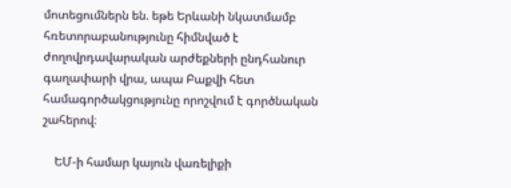մոտեցումներն են. եթե Երևանի նկատմամբ հռետորաբանությունը հիմնված է ժողովրդավարական արժեքների ընդհանուր գաղափարի վրա, ապա Բաքվի հետ համագործակցությունը որոշվում է գործնական շահերով։

    ԵՄ-ի համար կայուն վառելիքի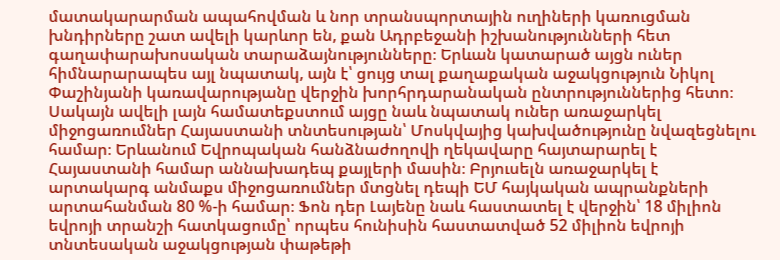մատակարարման ապահովման և նոր տրանսպորտային ուղիների կառուցման խնդիրները շատ ավելի կարևոր են, քան Ադրբեջանի իշխանությունների հետ գաղափարախոսական տարաձայնությունները։ Երևան կատարած այցն ուներ հիմնարարապես այլ նպատակ, այն է՝ ցույց տալ քաղաքական աջակցություն Նիկոլ Փաշինյանի կառավարությանը վերջին խորհրդարանական ընտրություններից հետո։ Սակայն ավելի լայն համատեքստում այցը նաև նպատակ ուներ առաջարկել միջոցառումներ Հայաստանի տնտեսության՝ Մոսկվայից կախվածությունը նվազեցնելու համար։ Երևանում Եվրոպական հանձնաժողովի ղեկավարը հայտարարել է Հայաստանի համար աննախադեպ քայլերի մասին։ Բրյուսելն առաջարկել է արտակարգ անմաքս միջոցառումներ մտցնել դեպի ԵՄ հայկական ապրանքների արտահանման 80 %-ի համար։ Ֆոն դեր Լայենը նաև հաստատել է վերջին՝ 18 միլիոն եվրոյի տրանշի հատկացումը՝ որպես հունիսին հաստատված 52 միլիոն եվրոյի տնտեսական աջակցության փաթեթի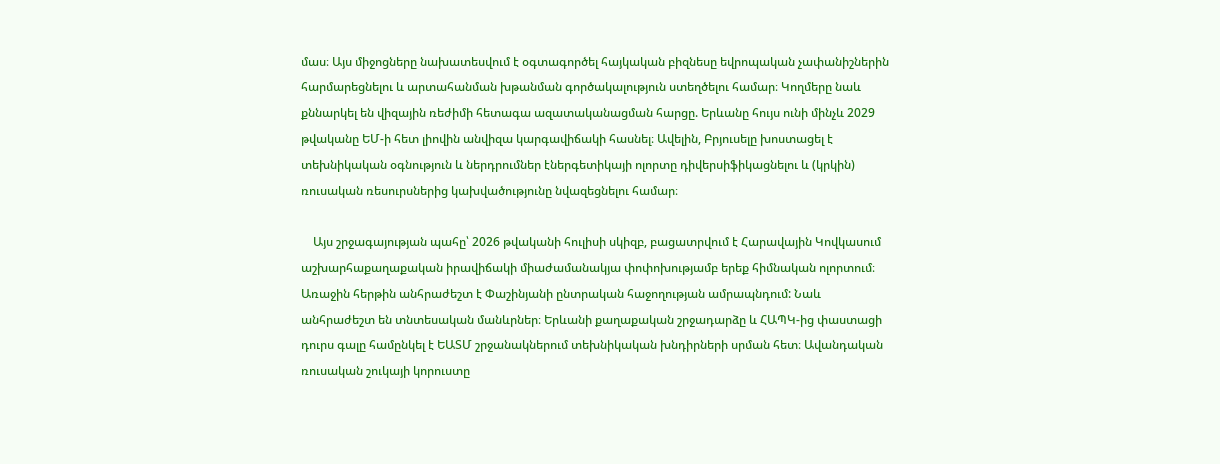մաս։ Այս միջոցները նախատեսվում է օգտագործել հայկական բիզնեսը եվրոպական չափանիշներին հարմարեցնելու և արտահանման խթանման գործակալություն ստեղծելու համար։ Կողմերը նաև քննարկել են վիզային ռեժիմի հետագա ազատականացման հարցը. Երևանը հույս ունի մինչև 2029 թվականը ԵՄ-ի հետ լիովին անվիզա կարգավիճակի հասնել։ Ավելին, Բրյուսելը խոստացել է տեխնիկական օգնություն և ներդրումներ էներգետիկայի ոլորտը դիվերսիֆիկացնելու և (կրկին) ռուսական ռեսուրսներից կախվածությունը նվազեցնելու համար։

    Այս շրջագայության պահը՝ 2026 թվականի հուլիսի սկիզբ, բացատրվում է Հարավային Կովկասում աշխարհաքաղաքական իրավիճակի միաժամանակյա փոփոխությամբ երեք հիմնական ոլորտում։ Առաջին հերթին անհրաժեշտ է Փաշինյանի ընտրական հաջողության ամրապնդում: Նաև անհրաժեշտ են տնտեսական մանևրներ։ Երևանի քաղաքական շրջադարձը և ՀԱՊԿ-ից փաստացի դուրս գալը համընկել է ԵԱՏՄ շրջանակներում տեխնիկական խնդիրների սրման հետ։ Ավանդական ռուսական շուկայի կորուստը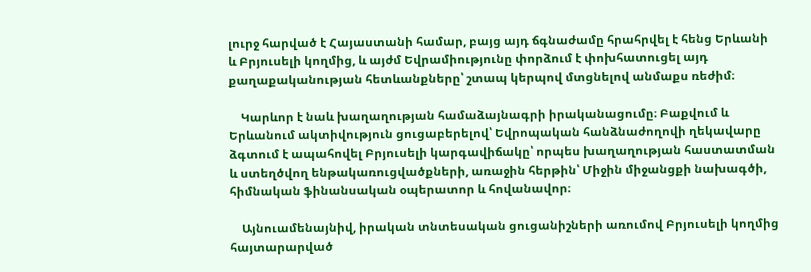լուրջ հարված է Հայաստանի համար, բայց այդ ճգնաժամը հրահրվել է հենց Երևանի և Բրյուսելի կողմից, և այժմ Եվրամիությունը փորձում է փոխհատուցել այդ քաղաքականության հետևանքները՝ շտապ կերպով մտցնելով անմաքս ռեժիմ։

    Կարևոր է նաև խաղաղության համաձայնագրի իրականացումը։ Բաքվում և Երևանում ակտիվություն ցուցաբերելով՝ Եվրոպական հանձնաժողովի ղեկավարը ձգտում է ապահովել Բրյուսելի կարգավիճակը՝ որպես խաղաղության հաստատման և ստեղծվող ենթակառուցվածքների, առաջին հերթին՝ Միջին միջանցքի նախագծի, հիմնական ֆինանսական օպերատոր և հովանավոր։

    Այնուամենայնիվ, իրական տնտեսական ցուցանիշների առումով Բրյուսելի կողմից հայտարարված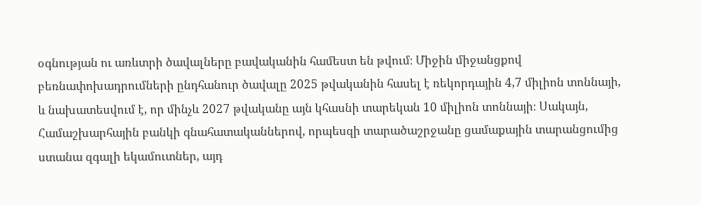օգնության ու առևտրի ծավալները բավականին համեստ են թվում։ Միջին միջանցքով բեռնափոխադրումների ընդհանուր ծավալը 2025 թվականին հասել է ռեկորդային 4,7 միլիոն տոննայի, և նախատեսվում է, որ մինչև 2027 թվականը այն կհասնի տարեկան 10 միլիոն տոննայի։ Սակայն, Համաշխարհային բանկի գնահատականներով, որպեսզի տարածաշրջանը ցամաքային տարանցումից ստանա զգալի եկամուտներ, այդ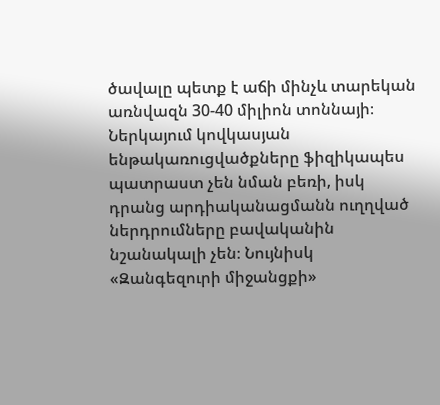ծավալը պետք է աճի մինչև տարեկան առնվազն 30-40 միլիոն տոննայի։ Ներկայում կովկասյան ենթակառուցվածքները ֆիզիկապես պատրաստ չեն նման բեռի, իսկ դրանց արդիականացմանն ուղղված ներդրումները բավականին նշանակալի չեն։ Նույնիսկ «Զանգեզուրի միջանցքի»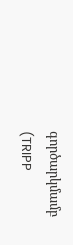գործարկմամբ (TRIPP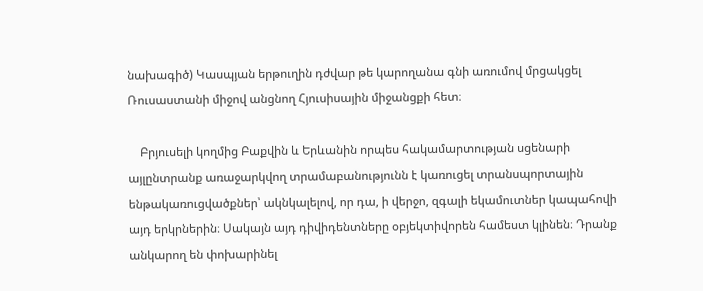նախագիծ) Կասպյան երթուղին դժվար թե կարողանա գնի առումով մրցակցել Ռուսաստանի միջով անցնող Հյուսիսային միջանցքի հետ։

    Բրյուսելի կողմից Բաքվին և Երևանին որպես հակամարտության սցենարի այլընտրանք առաջարկվող տրամաբանությունն է կառուցել տրանսպորտային ենթակառուցվածքներ՝ ակնկալելով, որ դա, ի վերջո, զգալի եկամուտներ կապահովի այդ երկրներին։ Սակայն այդ դիվիդենտները օբյեկտիվորեն համեստ կլինեն։ Դրանք անկարող են փոխարինել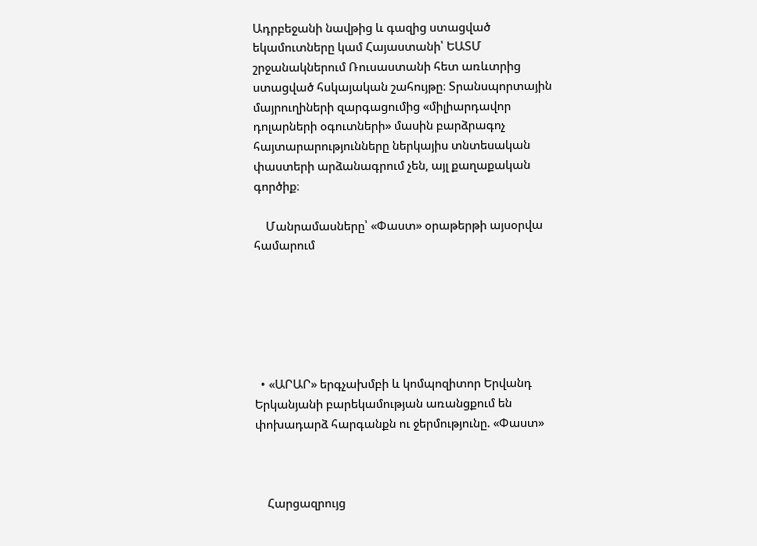Ադրբեջանի նավթից և գազից ստացված եկամուտները կամ Հայաստանի՝ ԵԱՏՄ շրջանակներում Ռուսաստանի հետ առևտրից ստացված հսկայական շահույթը։ Տրանսպորտային մայրուղիների զարգացումից «միլիարդավոր դոլարների օգուտների» մասին բարձրագոչ հայտարարությունները ներկայիս տնտեսական փաստերի արձանագրում չեն, այլ քաղաքական գործիք։

    Մանրամասները՝ «Փաստ» օրաթերթի այսօրվա համարում






  • «ԱՐԱՐ» երգչախմբի և կոմպոզիտոր Երվանդ Երկանյանի բարեկամության առանցքում են փոխադարձ հարգանքն ու ջերմությունը. «Փաստ»



    Հարցազրույց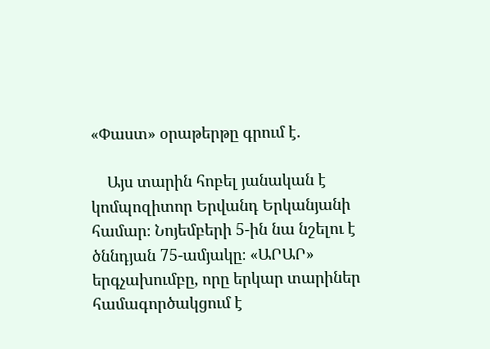«Փաստ» օրաթերթը գրում է.

    Այս տարին հոբել յանական է կոմպոզիտոր Երվանդ Երկանյանի համար։ Նոյեմբերի 5-ին նա նշելու է ծննդյան 75-ամյակը։ «ԱՐԱՐ» երգչախումբը, որը երկար տարիներ համագործակցում է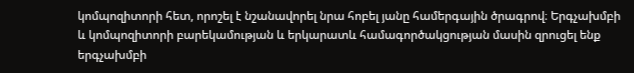կոմպոզիտորի հետ, որոշել է նշանավորել նրա հոբել յանը համերգային ծրագրով։ Երգչախմբի և կոմպոզիտորի բարեկամության և երկարատև համագործակցության մասին զրուցել ենք երգչախմբի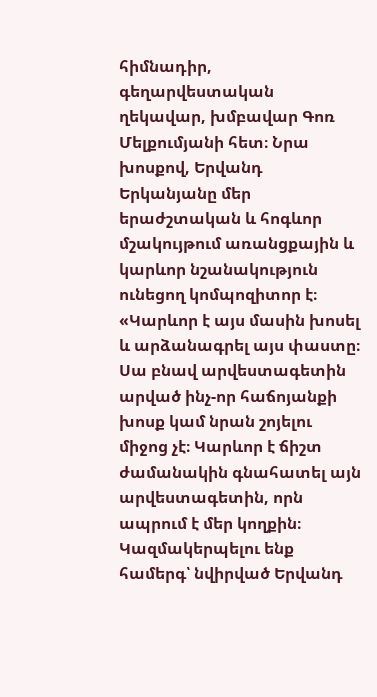հիմնադիր, գեղարվեստական ղեկավար, խմբավար Գոռ Մելքումյանի հետ։ Նրա խոսքով, Երվանդ Երկանյանը մեր երաժշտական և հոգևոր մշակույթում առանցքային և կարևոր նշանակություն ունեցող կոմպոզիտոր է։ «Կարևոր է այս մասին խոսել և արձանագրել այս փաստը։ Սա բնավ արվեստագետին արված ինչ-որ հաճոյանքի խոսք կամ նրան շոյելու միջոց չէ։ Կարևոր է ճիշտ ժամանակին գնահատել այն արվեստագետին, որն ապրում է մեր կողքին։ Կազմակերպելու ենք համերգ՝ նվիրված Երվանդ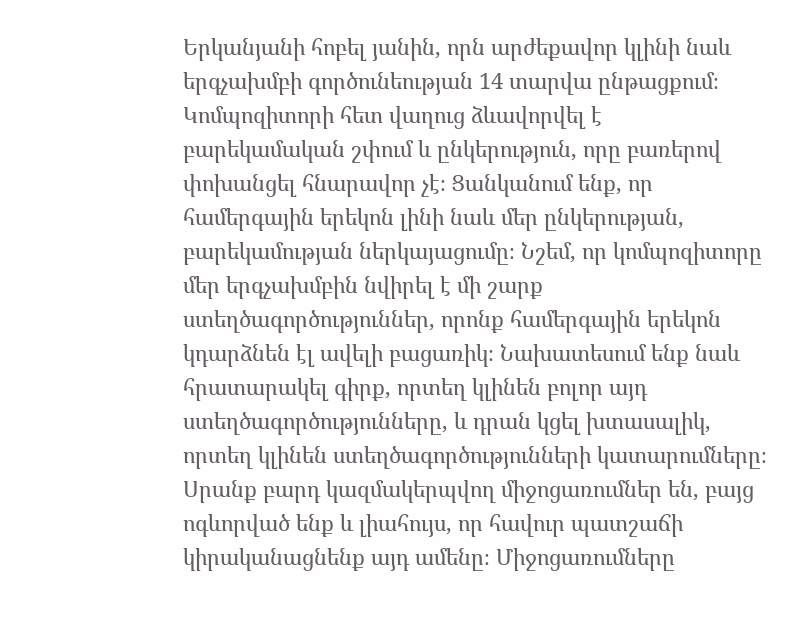Երկանյանի հոբել յանին, որն արժեքավոր կլինի նաև երգչախմբի գործունեության 14 տարվա ընթացքում։ Կոմպոզիտորի հետ վաղուց ձևավորվել է բարեկամական շփում և ընկերություն, որը բառերով փոխանցել հնարավոր չէ։ Ցանկանում ենք, որ համերգային երեկոն լինի նաև մեր ընկերության, բարեկամության ներկայացումը։ Նշեմ, որ կոմպոզիտորը մեր երգչախմբին նվիրել է մի շարք ստեղծագործություններ, որոնք համերգային երեկոն կդարձնեն էլ ավելի բացառիկ։ Նախատեսում ենք նաև հրատարակել գիրք, որտեղ կլինեն բոլոր այդ ստեղծագործությունները, և դրան կցել խտասալիկ, որտեղ կլինեն ստեղծագործությունների կատարումները։ Սրանք բարդ կազմակերպվող միջոցառումներ են, բայց ոգևորված ենք և լիահույս, որ հավուր պատշաճի կիրականացնենք այդ ամենը։ Միջոցառումները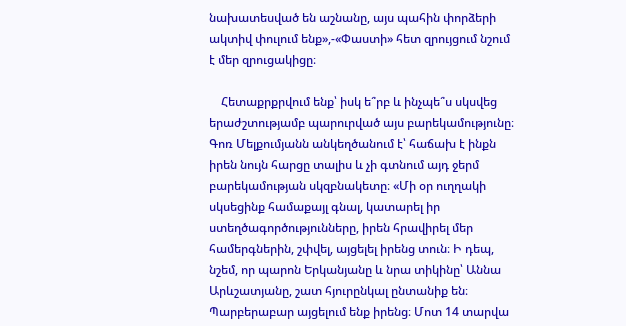նախատեսված են աշնանը, այս պահին փորձերի ակտիվ փուլում ենք»,-«Փաստի» հետ զրույցում նշում է մեր զրուցակիցը։

    Հետաքրքրվում ենք՝ իսկ ե՞րբ և ինչպե՞ս սկսվեց երաժշտությամբ պարուրված այս բարեկամությունը։ Գոռ Մելքումյանն անկեղծանում է՝ հաճախ է ինքն իրեն նույն հարցը տալիս և չի գտնում այդ ջերմ բարեկամության սկզբնակետը։ «Մի օր ուղղակի սկսեցինք համաքայլ գնալ, կատարել իր ստեղծագործությունները, իրեն հրավիրել մեր համերգներին, շփվել, այցելել իրենց տուն։ Ի դեպ, նշեմ, որ պարոն Երկանյանը և նրա տիկինը՝ Աննա Արևշատյանը, շատ հյուրընկալ ընտանիք են։ Պարբերաբար այցելում ենք իրենց։ Մոտ 14 տարվա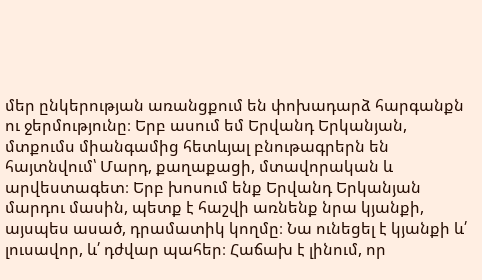մեր ընկերության առանցքում են փոխադարձ հարգանքն ու ջերմությունը։ Երբ ասում եմ Երվանդ Երկանյան, մտքումս միանգամից հետևյալ բնութագրերն են հայտնվում՝ Մարդ, քաղաքացի, մտավորական և արվեստագետ։ Երբ խոսում ենք Երվանդ Երկանյան մարդու մասին, պետք է հաշվի առնենք նրա կյանքի, այսպես ասած, դրամատիկ կողմը։ Նա ունեցել է կյանքի և՛ լուսավոր, և՛ դժվար պահեր։ Հաճախ է լինում, որ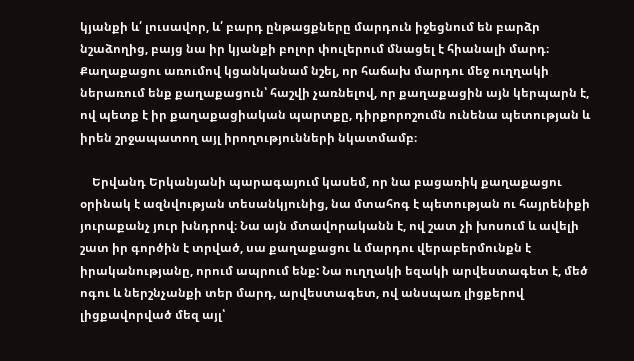կյանքի և՛ լուսավոր, և՛ բարդ ընթացքները մարդուն իջեցնում են բարձր նշաձողից, բայց նա իր կյանքի բոլոր փուլերում մնացել է հիանալի մարդ։ Քաղաքացու առումով կցանկանամ նշել, որ հաճախ մարդու մեջ ուղղակի ներառում ենք քաղաքացուն՝ հաշվի չառնելով, որ քաղաքացին այն կերպարն է, ով պետք է իր քաղաքացիական պարտքը, դիրքորոշումն ունենա պետության և իրեն շրջապատող այլ իրողությունների նկատմամբ։

    Երվանդ Երկանյանի պարագայում կասեմ, որ նա բացառիկ քաղաքացու օրինակ է ազնվության տեսանկյունից, նա մտահոգ է պետության ու հայրենիքի յուրաքանչ յուր խնդրով։ Նա այն մտավորականն է, ով շատ չի խոսում և ավելի շատ իր գործին է տրված, սա քաղաքացու և մարդու վերաբերմունքն է իրականությանը, որում ապրում ենք: Նա ուղղակի եզակի արվեստագետ է, մեծ ոգու և ներշնչանքի տեր մարդ, արվեստագետ, ով անսպառ լիցքերով լիցքավորված մեզ այլ՝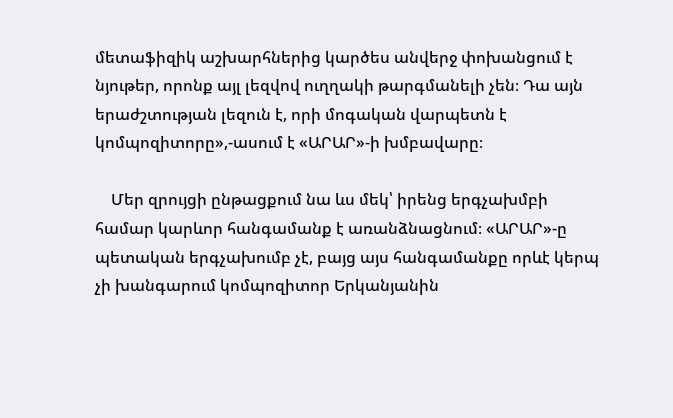մետաֆիզիկ աշխարհներից կարծես անվերջ փոխանցում է նյութեր, որոնք այլ լեզվով ուղղակի թարգմանելի չեն։ Դա այն երաժշտության լեզուն է, որի մոգական վարպետն է կոմպոզիտորը»,-ասում է «ԱՐԱՐ»-ի խմբավարը։

    Մեր զրույցի ընթացքում նա ևս մեկ՝ իրենց երգչախմբի համար կարևոր հանգամանք է առանձնացնում։ «ԱՐԱՐ»-ը պետական երգչախումբ չէ, բայց այս հանգամանքը որևէ կերպ չի խանգարում կոմպոզիտոր Երկանյանին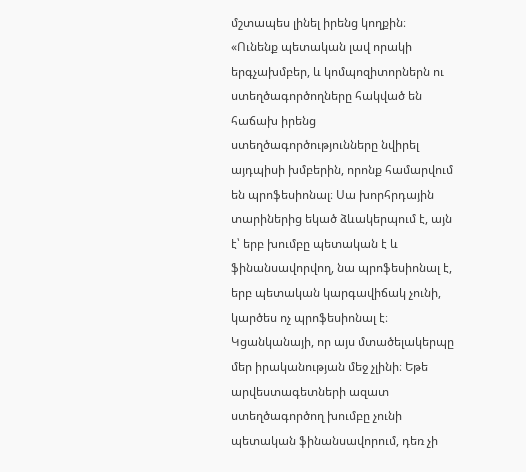մշտապես լինել իրենց կողքին։ «Ունենք պետական լավ որակի երգչախմբեր, և կոմպոզիտորներն ու ստեղծագործողները հակված են հաճախ իրենց ստեղծագործությունները նվիրել այդպիսի խմբերին, որոնք համարվում են պրոֆեսիոնալ։ Սա խորհրդային տարիներից եկած ձևակերպում է, այն է՝ երբ խումբը պետական է և ֆինանսավորվող, նա պրոֆեսիոնալ է, երբ պետական կարգավիճակ չունի, կարծես ոչ պրոֆեսիոնալ է։ Կցանկանայի, որ այս մտածելակերպը մեր իրականության մեջ չլինի։ Եթե արվեստագետների ազատ ստեղծագործող խումբը չունի պետական ֆինանսավորում, դեռ չի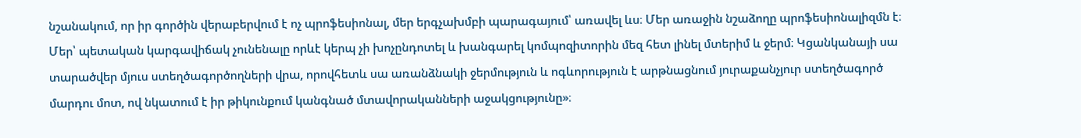նշանակում, որ իր գործին վերաբերվում է ոչ պրոֆեսիոնալ, մեր երգչախմբի պարագայում՝ առավել ևս։ Մեր առաջին նշաձողը պրոֆեսիոնալիզմն է։ Մեր՝ պետական կարգավիճակ չունենալը որևէ կերպ չի խոչընդոտել և խանգարել կոմպոզիտորին մեզ հետ լինել մտերիմ և ջերմ։ Կցանկանայի սա տարածվեր մյուս ստեղծագործողների վրա, որովհետև սա առանձնակի ջերմություն և ոգևորություն է արթնացնում յուրաքանչյուր ստեղծագործ մարդու մոտ, ով նկատում է իր թիկունքում կանգնած մտավորականների աջակցությունը»։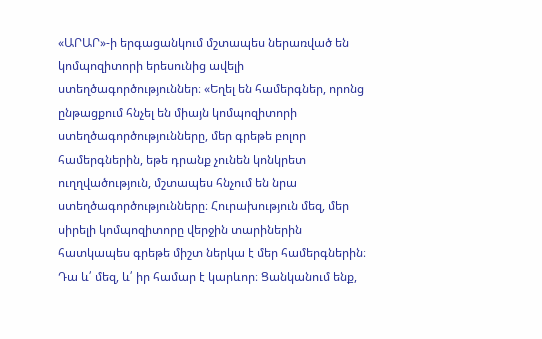«ԱՐԱՐ»-ի երգացանկում մշտապես ներառված են կոմպոզիտորի երեսունից ավելի ստեղծագործություններ։ «Եղել են համերգներ, որոնց ընթացքում հնչել են միայն կոմպոզիտորի ստեղծագործությունները, մեր գրեթե բոլոր համերգներին, եթե դրանք չունեն կոնկրետ ուղղվածություն, մշտապես հնչում են նրա ստեղծագործությունները։ Հուրախություն մեզ, մեր սիրելի կոմպոզիտորը վերջին տարիներին հատկապես գրեթե միշտ ներկա է մեր համերգներին։ Դա և՛ մեզ, և՛ իր համար է կարևոր։ Ցանկանում ենք,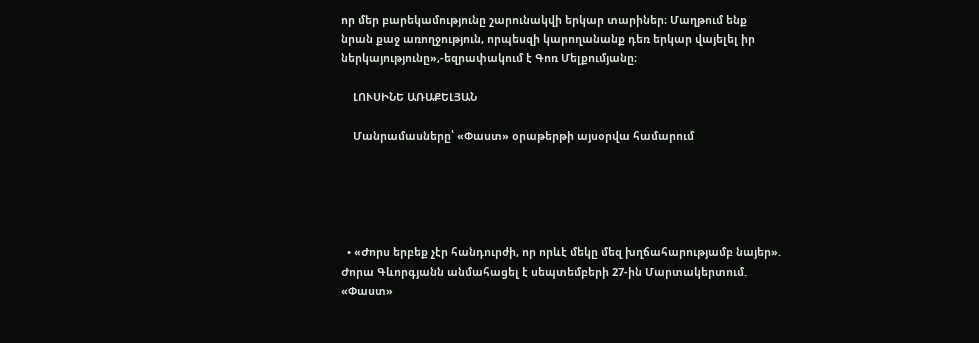որ մեր բարեկամությունը շարունակվի երկար տարիներ։ Մաղթում ենք նրան քաջ առողջություն, որպեսզի կարողանանք դեռ երկար վայելել իր ներկայությունը»,-եզրափակում է Գոռ Մելքումյանը։

    ԼՈՒՍԻՆԵ ԱՌԱՔԵԼՅԱՆ

    Մանրամասները՝ «Փաստ» օրաթերթի այսօրվա համարում





  • «Ժորս երբեք չէր հանդուրժի, որ որևէ մեկը մեզ խղճահարությամբ նայեր». Ժորա Գևորգյանն անմահացել է սեպտեմբերի 27-ին Մարտակերտում. «Փաստ»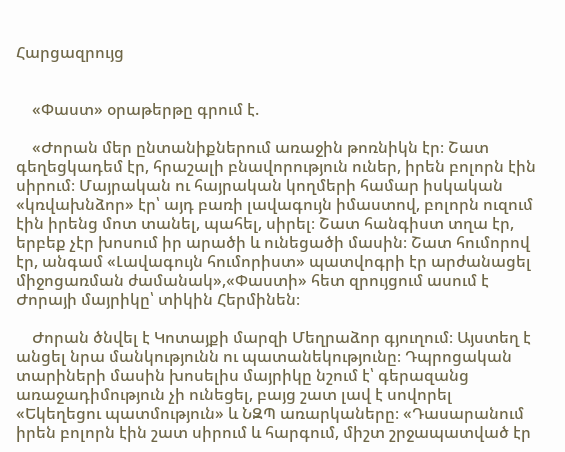Հարցազրույց


    «Փաստ» օրաթերթը գրում է.

    «Ժորան մեր ընտանիքներում առաջին թոռնիկն էր։ Շատ գեղեցկադեմ էր, հրաշալի բնավորություն ուներ, իրեն բոլորն էին սիրում։ Մայրական ու հայրական կողմերի համար իսկական «կռվախնձոր» էր՝ այդ բառի լավագույն իմաստով, բոլորն ուզում էին իրենց մոտ տանել, պահել, սիրել։ Շատ հանգիստ տղա էր, երբեք չէր խոսում իր արածի և ունեցածի մասին։ Շատ հումորով էր, անգամ «Լավագույն հումորիստ» պատվոգրի էր արժանացել միջոցառման ժամանակ»,«Փաստի» հետ զրույցում ասում է Ժորայի մայրիկը՝ տիկին Հերմինեն։

    Ժորան ծնվել է Կոտայքի մարզի Մեղրաձոր գյուղում։ Այստեղ է անցել նրա մանկությունն ու պատանեկությունը։ Դպրոցական տարիների մասին խոսելիս մայրիկը նշում է՝ գերազանց առաջադիմություն չի ունեցել, բայց շատ լավ է սովորել «Եկեղեցու պատմություն» և ՆԶՊ առարկաները։ «Դասարանում իրեն բոլորն էին շատ սիրում և հարգում, միշտ շրջապատված էր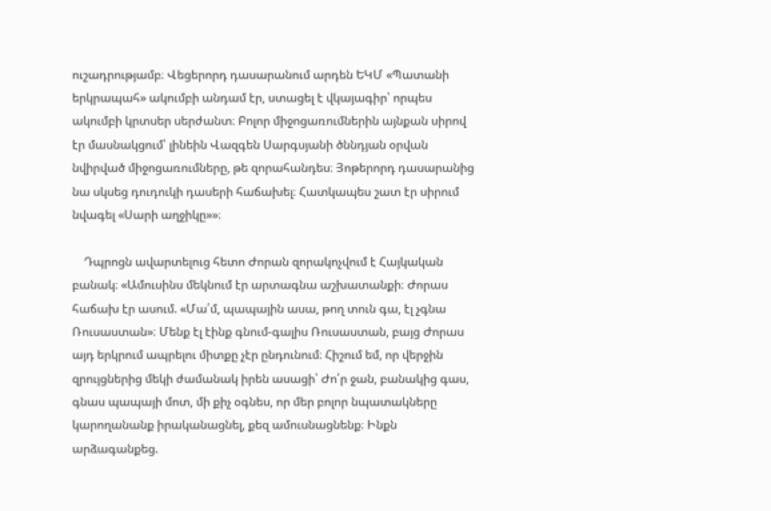ուշադրությամբ։ Վեցերորդ դասարանում արդեն ԵԿՄ «Պատանի երկրապահ» ակումբի անդամ էր, ստացել է վկայագիր՝ որպես ակումբի կրտսեր սերժանտ։ Բոլոր միջոցառումներին այնքան սիրով էր մասնակցում՝ լինեին Վազգեն Սարգսյանի ծննդյան օրվան նվիրված միջոցառումները, թե զորահանդես։ Յոթերորդ դասարանից նա սկսեց դուդուկի դասերի հաճախել։ Հատկապես շատ էր սիրում նվագել «Սարի աղջիկը»»։

    Դպրոցն ավարտելուց հետո Ժորան զորակոչվում է Հայկական բանակ։ «Ամուսինս մեկնում էր արտագնա աշխատանքի։ Ժորաս հաճախ էր ասում. «Մա՛մ, պապային ասա, թող տուն գա, էլ չգնա Ռուսաստան»։ Մենք էլ էինք գնում-գալիս Ռուսաստան, բայց Ժորաս այդ երկրում ապրելու միտքը չէր ընդունում։ Հիշում եմ, որ վերջին զրույցներից մեկի ժամանակ իրեն ասացի՝ Ժո՛ր ջան, բանակից գաս, գնաս պապայի մոտ, մի քիչ օգնես, որ մեր բոլոր նպատակները կարողանանք իրականացնել, քեզ ամուսնացնենք։ Ինքն արձագանքեց.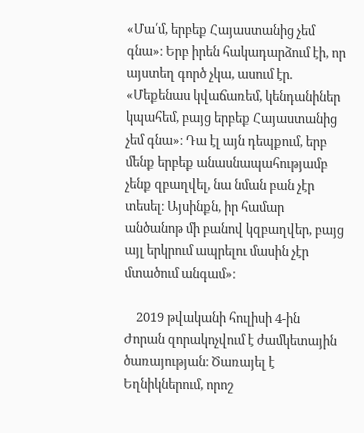«Մա՛մ, երբեք Հայաստանից չեմ գնա»։ Երբ իրեն հակադարձում էի, որ այստեղ գործ չկա, ասում էր. «Մեքենաս կվաճառեմ, կենդանիներ կպահեմ, բայց երբեք Հայաստանից չեմ գնա»։ Դա էլ այն դեպքում, երբ մենք երբեք անասնապահությամբ չենք զբաղվել, նա նման բան չէր տեսել։ Այսինքն, իր համար անծանոթ մի բանով կզբաղվեր, բայց այլ երկրում ապրելու մասին չէր մտածում անգամ»։

    2019 թվականի հուլիսի 4-ին Ժորան զորակոչվում է ժամկետային ծառայության։ Ծառայել է Եղնիկներում, որոշ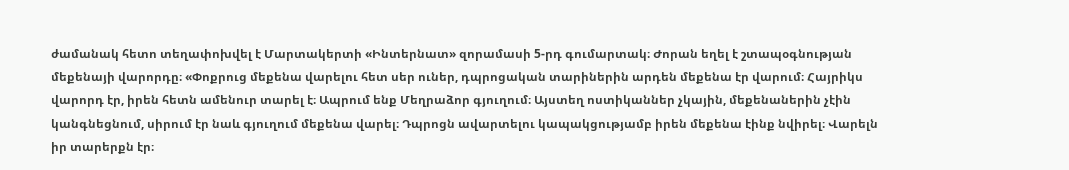ժամանակ հետո տեղափոխվել է Մարտակերտի «Ինտերնատ» զորամասի 5-րդ գումարտակ։ Ժորան եղել է շտապօգնության մեքենայի վարորդը։ «Փոքրուց մեքենա վարելու հետ սեր ուներ, դպրոցական տարիներին արդեն մեքենա էր վարում։ Հայրիկս վարորդ էր, իրեն հետն ամենուր տարել է։ Ապրում ենք Մեղրաձոր գյուղում։ Այստեղ ոստիկաններ չկային, մեքենաներին չէին կանգնեցնում, սիրում էր նաև գյուղում մեքենա վարել։ Դպրոցն ավարտելու կապակցությամբ իրեն մեքենա էինք նվիրել։ Վարելն իր տարերքն էր։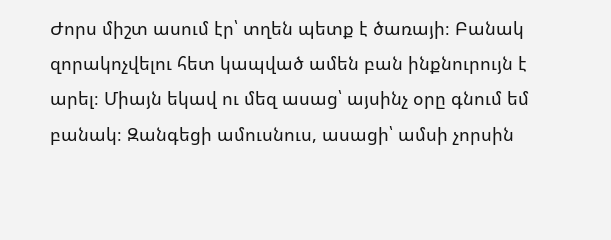Ժորս միշտ ասում էր՝ տղեն պետք է ծառայի։ Բանակ զորակոչվելու հետ կապված ամեն բան ինքնուրույն է արել։ Միայն եկավ ու մեզ ասաց՝ այսինչ օրը գնում եմ բանակ։ Զանգեցի ամուսնուս, ասացի՝ ամսի չորսին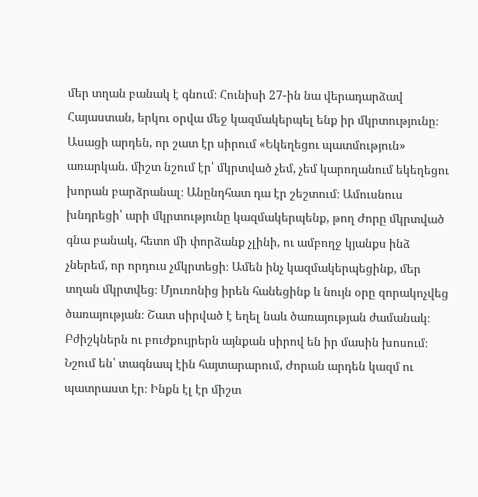մեր տղան բանակ է գնում։ Հունիսի 27-ին նա վերադարձավ Հայաստան, երկու օրվա մեջ կազմակերպել ենք իր մկրտությունը։ Ասացի արդեն, որ շատ էր սիրում «Եկեղեցու պատմություն» առարկան. միշտ նշում էր՝ մկրտված չեմ, չեմ կարողանում եկեղեցու խորան բարձրանալ։ Անընդհատ դա էր շեշտում։ Ամուսնուս խնդրեցի՝ արի մկրտությունը կազմակերպենք, թող Ժորը մկրտված գնա բանակ, հետո մի փորձանք չլինի, ու ամբողջ կյանքս ինձ չներեմ, որ որդուս չմկրտեցի։ Ամեն ինչ կազմակերպեցինք, մեր տղան մկրտվեց։ Մյուռոնից իրեն հանեցինք և նույն օրը զորակոչվեց ծառայության։ Շատ սիրված է եղել նաև ծառայության ժամանակ։ Բժիշկներն ու բուժքույրերն այնքան սիրով են իր մասին խոսում։ Նշում են՝ տագնապ էին հայտարարում, Ժորան արդեն կազմ ու պատրաստ էր։ Ինքն էլ էր միշտ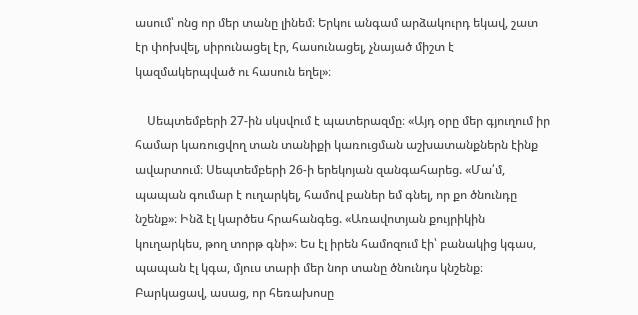ասում՝ ոնց որ մեր տանը լինեմ։ Երկու անգամ արձակուրդ եկավ, շատ էր փոխվել, սիրունացել էր, հասունացել, չնայած միշտ է կազմակերպված ու հասուն եղել»։

    Սեպտեմբերի 27-ին սկսվում է պատերազմը։ «Այդ օրը մեր գյուղում իր համար կառուցվող տան տանիքի կառուցման աշխատանքներն էինք ավարտում։ Սեպտեմբերի 26-ի երեկոյան զանգահարեց. «Մա՛մ, պապան գումար է ուղարկել, համով բաներ եմ գնել, որ քո ծնունդը նշենք»։ Ինձ էլ կարծես հրահանգեց. «Առավոտյան քույրիկին կուղարկես, թող տորթ գնի»։ Ես էլ իրեն համոզում էի՝ բանակից կգաս, պապան էլ կգա, մյուս տարի մեր նոր տանը ծնունդս կնշենք։ Բարկացավ, ասաց, որ հեռախոսը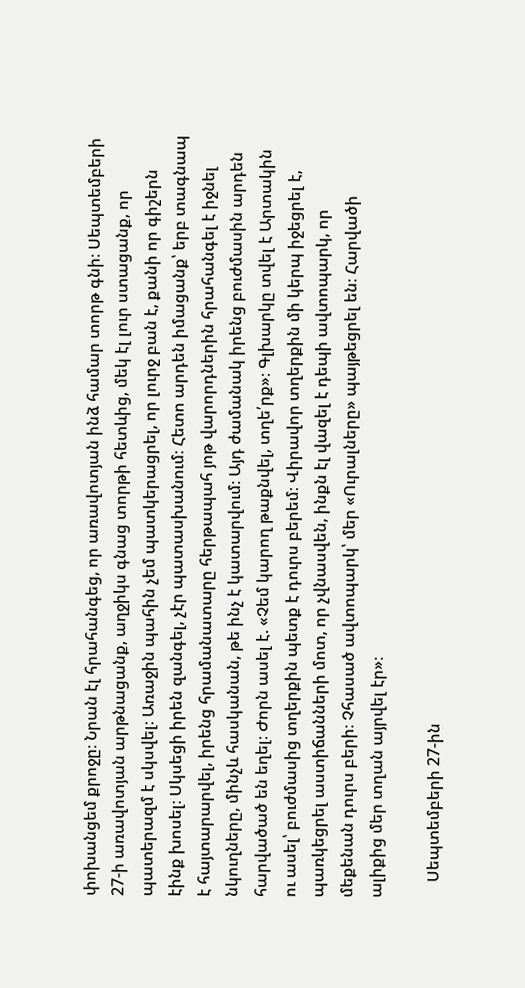փոխանցեմ քրոջը։ Նրան էլ հրահանգեց, որ առավոտյան ինձ համար տորթ գնի։ Սեպտեմբերի 27-ի առավոտյան արթնացանք, աղջիկս գնաց տորթի հետևից, մեկ էլ լուր ստացանք, որ պատերազմ է սկսվել։ Առաջին պահին չեմ պատկերացրել, որ լուրջ բան է, քանի որ գիշերն էինք խոսել։ Սկսեցի իրեն զանգել, չէր պատասխանում։ Հետո արդեն իմացանք՝ երբ տագնապ է հայտարարվել, իրենց հրամանատարը հերթապահ յոթ վարորդներին հրահանգել է իջնել նկուղները, մինչև հասկանան, թե ինչ է կատարվում։ Այդ ժամանակ իրենց բուժմասին արդեն հարվածած են եղել։ Ժորն ասել է. «Չեմ կարող թաքնվել, տղե՛րք»։ Գլխարկը տվել է Արտակին ու ասել՝ բուժմասից տղերքին պետք է դուրս բերեմ։ Վիրավոր տղերքին մի կերպ իջեցրել է, պառկեցրել աստիճանների մոտ, որ չվնասվեն, ինքն էլ վազել է դեպի ավտոպարկ, որ մեքենան դուրս բերի։ Չհասած ավտոպարկ՝ մեր «Ուրալները» պայթեցրել են։ Հարվածի ալիքից մեր տղան այրվել էր»։

    Սեպտեմբերի 27-ին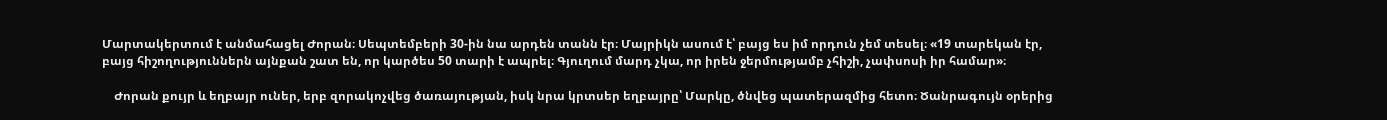Մարտակերտում է անմահացել Ժորան։ Սեպտեմբերի 30-ին նա արդեն տանն էր։ Մայրիկն ասում է՝ բայց ես իմ որդուն չեմ տեսել։ «19 տարեկան էր, բայց հիշողություններն այնքան շատ են, որ կարծես 50 տարի է ապրել։ Գյուղում մարդ չկա, որ իրեն ջերմությամբ չհիշի, չափսոսի իր համար»։

    Ժորան քույր և եղբայր ուներ, երբ զորակոչվեց ծառայության, իսկ նրա կրտսեր եղբայրը՝ Մարկը, ծնվեց պատերազմից հետո։ Ծանրագույն օրերից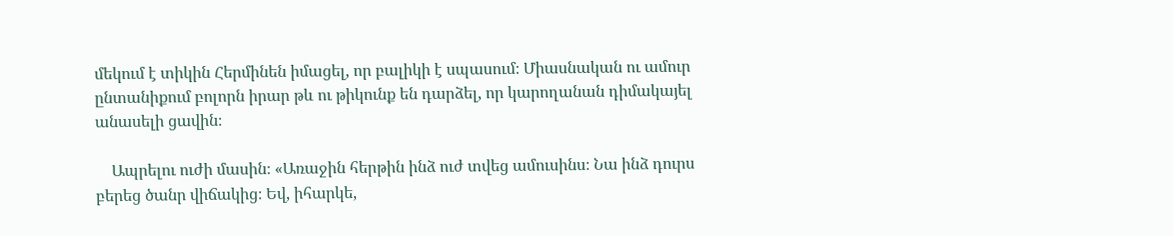մեկում է տիկին Հերմինեն իմացել, որ բալիկի է սպասում։ Միասնական ու ամուր ընտանիքում բոլորն իրար թև ու թիկունք են դարձել, որ կարողանան դիմակայել անասելի ցավին։

    Ապրելու ուժի մասին։ «Առաջին հերթին ինձ ուժ տվեց ամուսինս։ Նա ինձ դուրս բերեց ծանր վիճակից։ Եվ, իհարկե,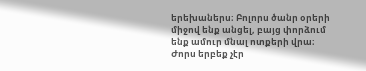երեխաներս։ Բոլորս ծանր օրերի միջով ենք անցել, բայց փորձում ենք ամուր մնալ ոտքերի վրա։ Ժորս երբեք չէր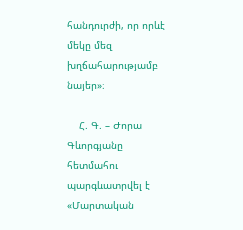հանդուրժի, որ որևէ մեկը մեզ խղճահարությամբ նայեր»։

    Հ. Գ. – Ժորա Գևորգյանը հետմահու պարգևատրվել է «Մարտական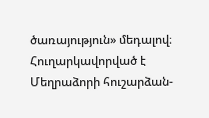ծառայություն» մեդալով։ Հուղարկավորված է Մեղրաձորի հուշարձան-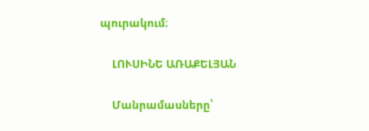պուրակում։

    ԼՈՒՍԻՆԵ ԱՌԱՔԵԼՅԱՆ

    Մանրամասները՝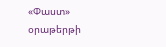«Փաստ» օրաթերթի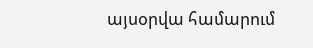այսօրվա համարում